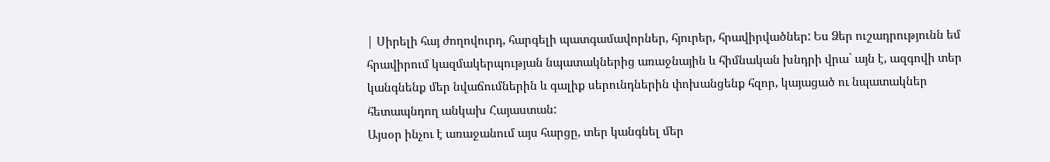| Սիրելի հայ ժողովուրդ, հարգելի պատգամավորներ, հյուրեր, հրավիրվածներ: Ես Ձեր ուշադրությունն եմ հրավիրում կազմակերպության նպատակներից առաջնային և հիմնական խնդրի վրա` այն է, ազգովի տեր կանգնենք մեր նվաճումներին և գալիք սերունդներին փոխանցենք հզոր, կայացած ու նպատակներ հետապնդող անկախ Հայաստան:
Այսօր ինչու է առաջանում այս հարցը, տեր կանգնել մեր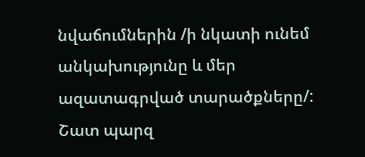նվաճումներին /ի նկատի ունեմ անկախությունը և մեր ազատագրված տարածքները/: Շատ պարզ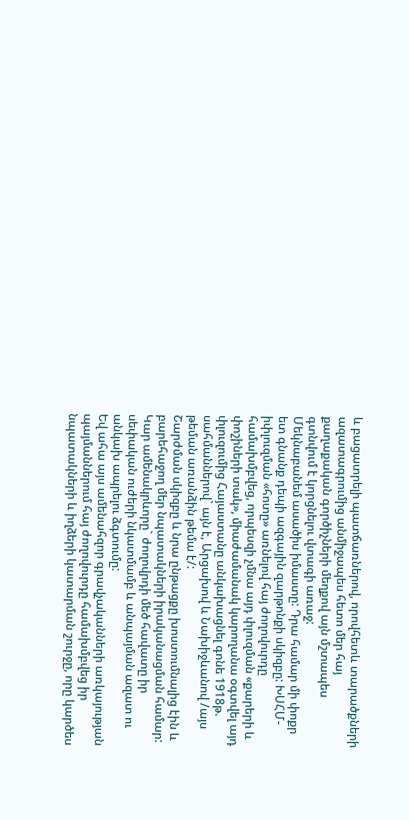և բացատրելի պատճառներով, որովհետև տարածքների ազատագրումից անմիջապես հետո մեր հայ քաղաքական գործիչների մեղքով այն մշտապես գտնվում է կորցնելու վտագի առաջ:
Մեկնաբանեմ ասածիս իմաստը: Դրա համար մի փոքր ետ գնանք դեպի ազգային զարթոնքի սկիզբը: ԽՍՀՄ-իփլուզման «հոտը» առնելով հայ ժողովուրդը համախմբվեց, որպեսզի չմնա այդ փլուզման «քարերի և փոշիների տակ», միաժամանակ կարողանա օգտվել այդ փլուզումից Հայաստանը անկախացնել գոնե 1918թ. սահմաններով` այն է, Արցախով և Նախիջևանով /այս թեման առանձին թեմա է/:
Շարժման սկիզբը և նրա ընթացքը խոստումնալից էին և բարեհաջող մեր նպատակների իրականացման համար: Կար ամենակրևորը` ժողովրդի մեծ հավատը իր սեփական ուժերի նկատմամբ և անպայման ազատ ու անկախ ապրելու ձգտումը:
Եվ ահա այս ամենահզոր գրավչականների առկայության պայմաններում հայ ժողովուրդը համախմբվեց իր նպատակների և իղձերի կատարման շուրջը, որը կարծես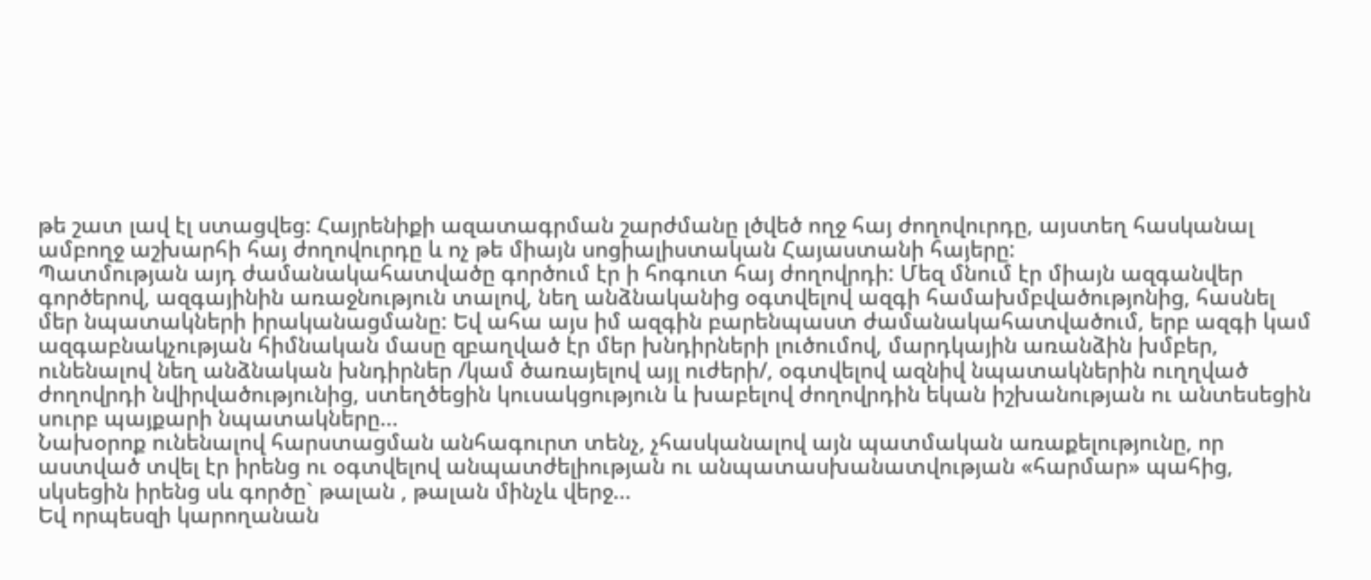թե շատ լավ էլ ստացվեց: Հայրենիքի ազատագրման շարժմանը լծվեծ ողջ հայ ժողովուրդը, այստեղ հասկանալ ամբողջ աշխարհի հայ ժողովուրդը և ոչ թե միայն սոցիալիստական Հայաստանի հայերը:
Պատմության այդ ժամանակահատվածը գործում էր ի հոգուտ հայ ժողովրդի: Մեզ մնում էր միայն ազգանվեր գործերով, ազգայինին առաջնություն տալով, նեղ անձնականից օգտվելով ազգի համախմբվածությոնից, հասնել մեր նպատակների իրականացմանը: Եվ ահա այս իմ ազգին բարենպաստ ժամանակահատվածում, երբ ազգի կամ ազգաբնակչության հիմնական մասը զբաղված էր մեր խնդիրների լուծումով, մարդկային առանձին խմբեր, ունենալով նեղ անձնական խնդիրներ /կամ ծառայելով այլ ուժերի/, օգտվելով ազնիվ նպատակներին ուղղված ժողովրդի նվիրվածությունից, ստեղծեցին կուսակցություն և խաբելով ժողովրդին եկան իշխանության ու անտեսեցին սուրբ պայքարի նպատակները...
Նախօրոք ունենալով հարստացման անհագուրտ տենչ, չհասկանալով այն պատմական առաքելությունը, որ աստված տվել էր իրենց ու օգտվելով անպատժելիության ու անպատասխանատվության «հարմար» պահից, սկսեցին իրենց սև գործը` թալան , թալան մինչև վերջ...
Եվ որպեսզի կարողանան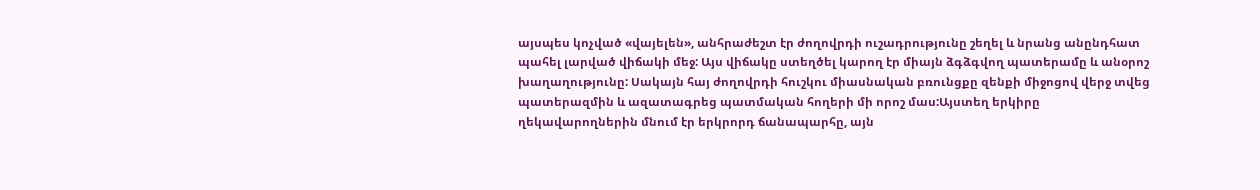այսպես կոչված «վայելեն», անհրաժեշտ էր ժողովրդի ուշադրությունը շեղել և նրանց անընդհատ պահել լարված վիճակի մեջ: Այս վիճակը ստեղծել կարող էր միայն ձգձգվող պատերամը և անօրոշ խաղաղությունը: Սակայն հայ ժողովրդի հուշկու միասնական բռունցքը զենքի միջոցով վերջ տվեց պատերազմին և ազատագրեց պատմական հողերի մի որոշ մաս:Այստեղ երկիրը ղեկավարողներին մնում էր երկրորդ ճանապարհը, այն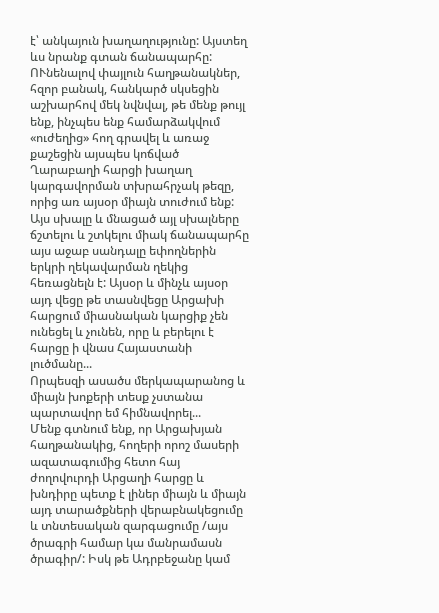է՝ անկայուն խաղաղությունը: Այստեղ ևս նրանք գտան ճանապարհը: ՈՒնենալով փայլուն հաղթանակներ, հզոր բանակ, հանկարծ սկսեցին աշխարհով մեկ նվնվալ, թե մենք թույլ ենք, ինչպես ենք համարձակվում «ուժեղից» հող գրավել և առաջ քաշեցին այսպես կոճված Ղարաբաղի հարցի խաղաղ կարգավորման տխրահրչակ թեզը, որից առ այսօր միայն տուժում ենք:
Այս սխալը և մնացած այլ սխալները ճշտելու և շտկելու միակ ճանապարհը այս աջաբ սանդալը եփողներին երկրի ղեկավարման ղեկից հեռացնելն է: Այսօր և մինչև այսօր այդ վեցը թե տասնվեցը Արցախի հարցում միասնական կարցիք չեն ունեցել և չունեն, որը և բերելու է հարցը ի վնաս Հայաստանի լուծմանը...
Որպեսզի ասածս մերկապարանոց և միայն խոքերի տեսք չստանա պարտավոր եմ հիմնավորել...
Մենք գտնում ենք, որ Արցախյան հաղթանակից, հողերի որոշ մասերի ազատագումից հետո հայ ժողովուրդի Արցաղի հարցը և խնդիրը պետք է լիներ միայն և միայն այդ տարածքների վերաբնակեցումը և տնտեսական զարգացումը /այս ծրագրի համար կա մանրամասն ծրագիր/: Իսկ թե Ադրբեջանը կամ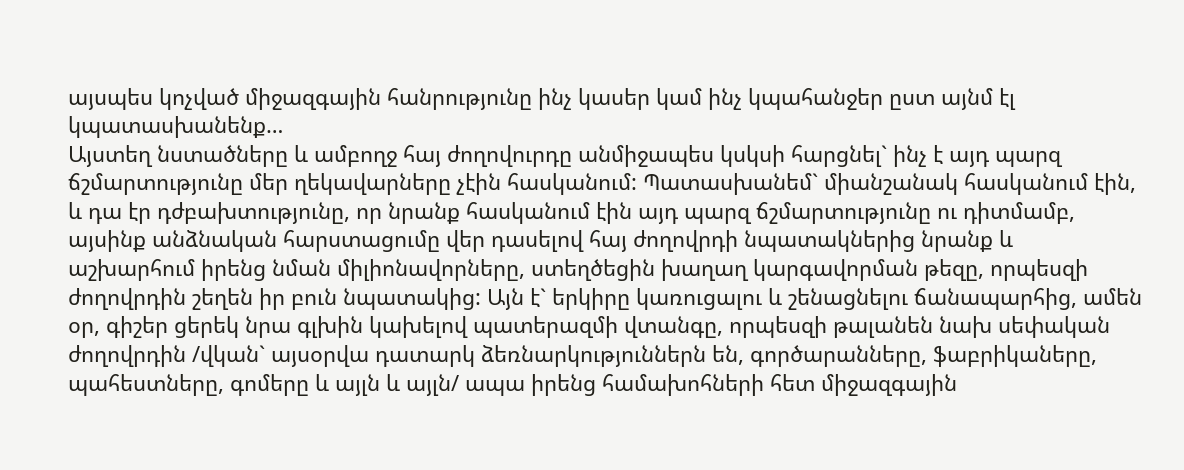այսպես կոչված միջազգային հանրությունը ինչ կասեր կամ ինչ կպահանջեր ըստ այնմ էլ կպատասխանենք…
Այստեղ նստածները և ամբողջ հայ ժողովուրդը անմիջապես կսկսի հարցնել` ինչ է այդ պարզ ճշմարտությունը մեր ղեկավարները չէին հասկանում: Պատասխանեմ` միանշանակ հասկանում էին, և դա էր դժբախտությունը, որ նրանք հասկանում էին այդ պարզ ճշմարտությունը ու դիտմամբ, այսինք անձնական հարստացումը վեր դասելով հայ ժողովրդի նպատակներից նրանք և աշխարհում իրենց նման միլիոնավորները, ստեղծեցին խաղաղ կարգավորման թեզը, որպեսզի ժողովրդին շեղեն իր բուն նպատակից: Այն է` երկիրը կառուցալու և շենացնելու ճանապարհից, ամեն օր, գիշեր ցերեկ նրա գլխին կախելով պատերազմի վտանգը, որպեսզի թալանեն նախ սեփական ժողովրդին /վկան` այսօրվա դատարկ ձեռնարկություններն են, գործարանները, ֆաբրիկաները, պահեստները, գոմերը և այլն և այլն/ ապա իրենց համախոհների հետ միջազգային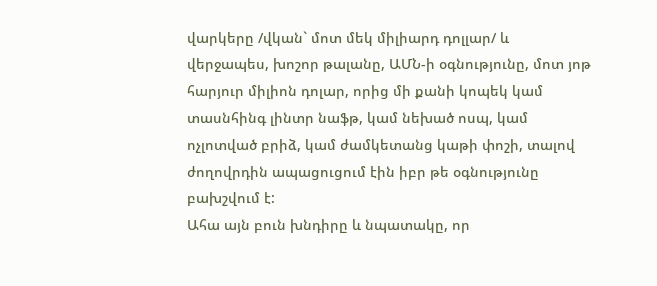վարկերը /վկան` մոտ մեկ միլիարդ դոլլար/ և վերջապես, խոշոր թալանը, ԱՄՆ-ի օգնությունը, մոտ յոթ հարյուր միլիոն դոլար, որից մի քանի կոպեկ կամ տասնհինգ լինտր նաֆթ, կամ նեխած ոսպ, կամ ոչլոտված բրիձ, կամ ժամկետանց կաթի փոշի, տալով ժողովրդին ապացուցում էին իբր թե օգնությունը բախշվում է:
Ահա այն բուն խնդիրը և նպատակը, որ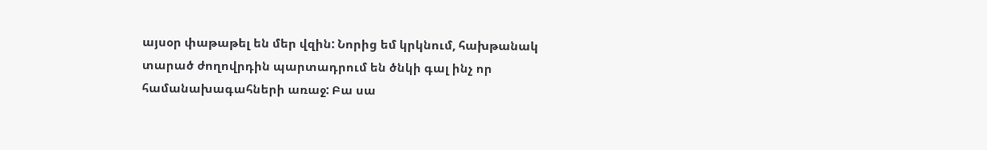այսօր փաթաթել են մեր վզին: Նորից եմ կրկնում, հախթանակ տարած ժողովրդին պարտադրում են ծնկի գալ ինչ որ համանախագահների առաջ: Բա սա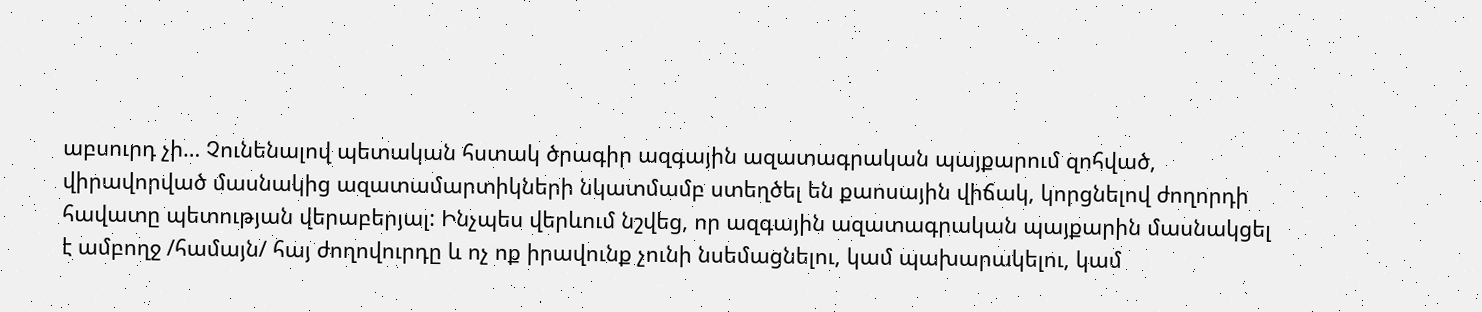աբսուրդ չի… Չունենալով պետական հստակ ծրագիր ազգային ազատագրական պայքարում զոհված, վիրավորված մասնակից ազատամարտիկների նկատմամբ ստեղծել են քաոսային վիճակ, կորցնելով ժողորդի հավատը պետության վերաբերյալ: Ինչպես վերևում նշվեց, որ ազգային ազատագրական պայքարին մասնակցել է ամբողջ /համայն/ հայ ժողովուրդը և ոչ ոք իրավունք չունի նսեմացնելու, կամ պախարակելու, կամ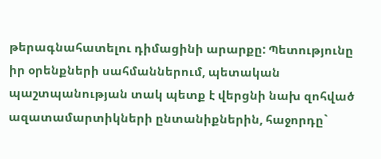թերագնահատելու դիմացինի արարքը: Պետությունը իր օրենքների սահմաններում, պետական պաշտպանության տակ պետք է վերցնի նախ զոհված ազատամարտիկների ընտանիքներին, հաջորդը`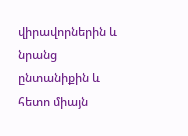վիրավորներին և նրանց ընտանիքին և հետո միայն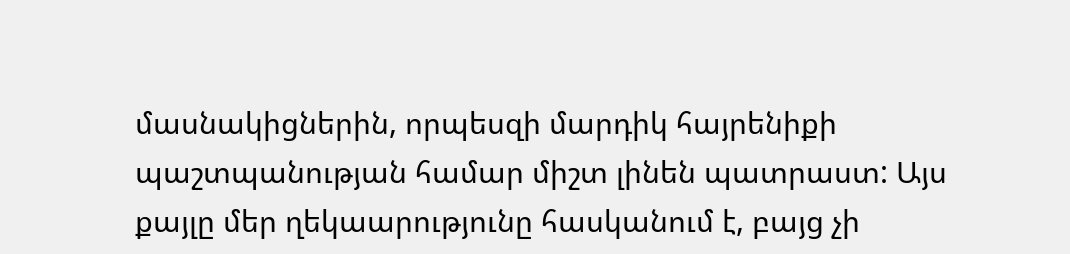մասնակիցներին, որպեսզի մարդիկ հայրենիքի պաշտպանության համար միշտ լինեն պատրաստ: Այս քայլը մեր ղեկաարությունը հասկանում է, բայց չի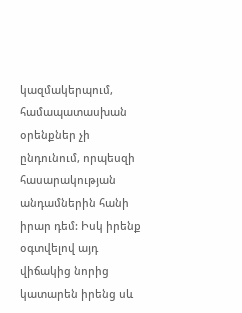կազմակերպում, համապատասխան օրենքներ չի ընդունում, որպեսզի հասարակության անդամներին հանի իրար դեմ: Իսկ իրենք օգտվելով այդ վիճակից նորից կատարեն իրենց սև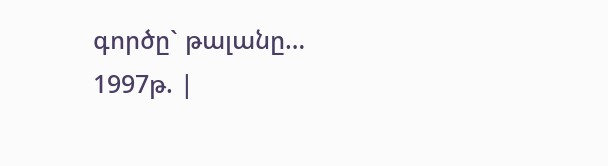գործը` թալանը…
1997թ. |